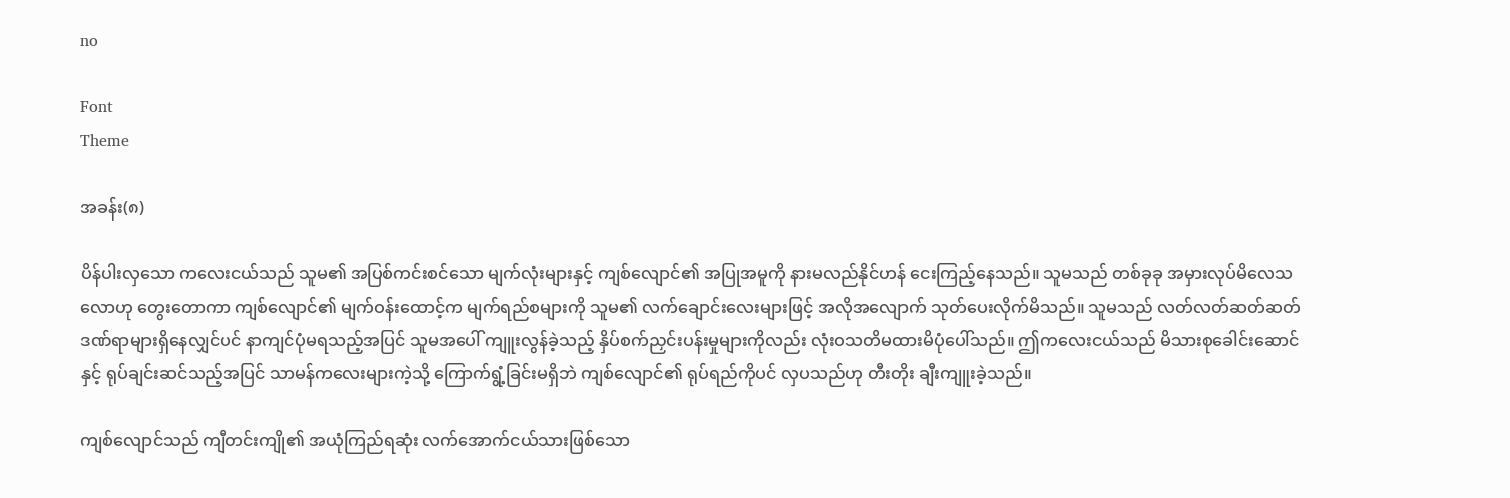no

Font
Theme

အခန်း(၈)

ပိန်ပါးလှသော ကလေးငယ်သည် သူမ၏ အပြစ်ကင်းစင်သော မျက်လုံးများနှင့် ကျစ်လျောင်၏ အပြုအမူကို နားမလည်နိုင်ဟန် ငေးကြည့်နေသည်။ သူမသည် တစ်ခုခု အမှားလုပ်မိလေသလောဟု တွေးတောကာ ကျစ်လျောင်၏ မျက်ဝန်းထောင့်က မျက်ရည်စများကို သူမ၏ လက်ချောင်းလေးများဖြင့် အလိုအလျောက် သုတ်ပေးလိုက်မိသည်။ သူမသည် လတ်လတ်ဆတ်ဆတ် ဒဏ်ရာများရှိနေလျှင်ပင် နာကျင်ပုံမရသည့်အပြင် သူမအပေါ် ကျူးလွန်ခဲ့သည့် နှိပ်စက်ညှင်းပန်းမှုများကိုလည်း လုံးဝသတိမထားမိပုံပေါ်သည်။ ဤကလေးငယ်သည် မိသားစုခေါင်းဆောင်နှင့် ရုပ်ချင်းဆင်သည့်အပြင် သာမန်ကလေးများကဲ့သို့ ကြောက်ရွံ့ခြင်းမရှိဘဲ ကျစ်လျောင်၏ ရုပ်ရည်ကိုပင် လှပသည်ဟု တီးတိုး ချီးကျူးခဲ့သည်။

ကျစ်လျောင်သည် ကျီတင်းကျို၏ အယုံကြည်ရဆုံး လက်အောက်ငယ်သားဖြစ်သော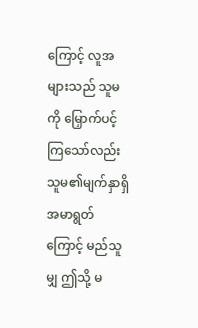ကြောင့် လူအများသည် သူမကို မြှောက်ပင့်ကြသော်လည်း သူမ၏မျက်နှာရှိ အမာရွတ်ကြောင့် မည်သူမျှ ဤသို့ မ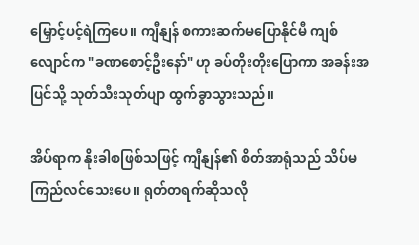မြှောင့်ပင့်ရဲကြပေ။ ကျီနျန် စကားဆက်မပြောနိုင်မီ ကျစ်လျောင်က "ခဏစောင့်ဦးနော်" ဟု ခပ်တိုးတိုးပြောကာ အခန်းအပြင်သို့ သုတ်သီးသုတ်ပျာ ထွက်ခွာသွားသည်။

အိပ်ရာက နိုးခါစဖြစ်သဖြင့် ကျီနျန်၏ စိတ်အာရုံသည် သိပ်မကြည်လင်သေးပေ။ ရုတ်တရက်ဆိုသလို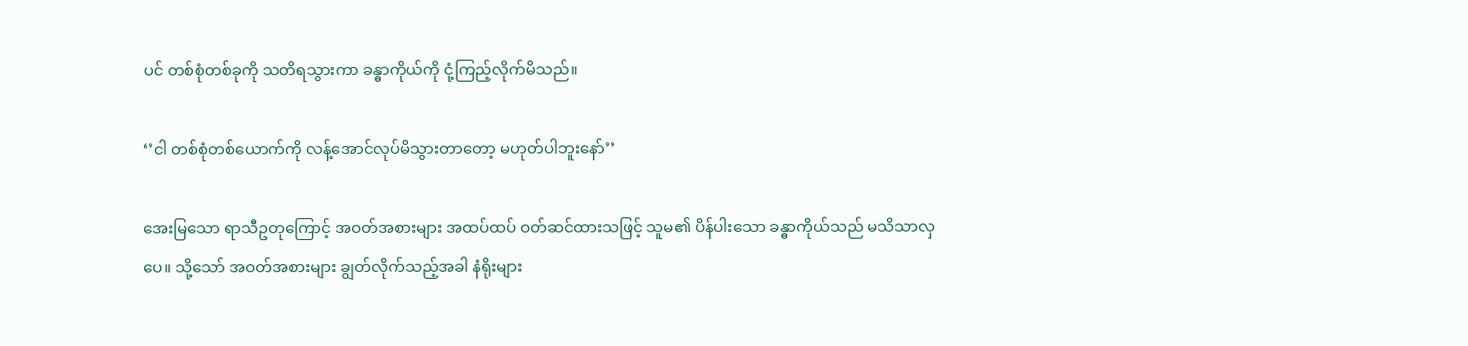ပင် တစ်စုံတစ်ခုကို သတိရသွားကာ ခန္ဓာကိုယ်ကို ငုံ့ကြည့်လိုက်မိသည်။

‘’ငါ တစ်စုံတစ်ယောက်ကို လန့်အောင်လုပ်မိသွားတာတော့ မဟုတ်ပါဘူးနော်’’

အေးမြသော ရာသီဥတုကြောင့် အဝတ်အစားများ အထပ်ထပ် ဝတ်ဆင်ထားသဖြင့် သူမ၏ ပိန်ပါးသော ခန္ဓာကိုယ်သည် မသိသာလှပေ။ သို့သော် အဝတ်အစားများ ချွတ်လိုက်သည့်အခါ နံရိုးများ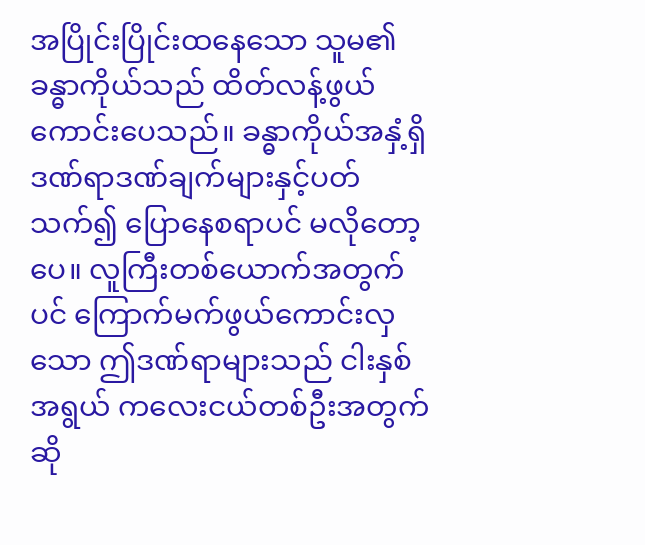အပြိုင်းပြိုင်းထနေသော သူမ၏ ခန္ဓာကိုယ်သည် ထိတ်လန့်ဖွယ်ကောင်းပေသည်။ ခန္ဓာကိုယ်အနှံ့ရှိ ဒဏ်ရာဒဏ်ချက်များနှင့်ပတ်သက်၍ ပြောနေစရာပင် မလိုတော့ပေ။ လူကြီးတစ်ယောက်အတွက်ပင် ကြောက်မက်ဖွယ်ကောင်းလှသော ဤဒဏ်ရာများသည် ငါးနှစ်အရွယ် ကလေးငယ်တစ်ဦးအတွက်ဆို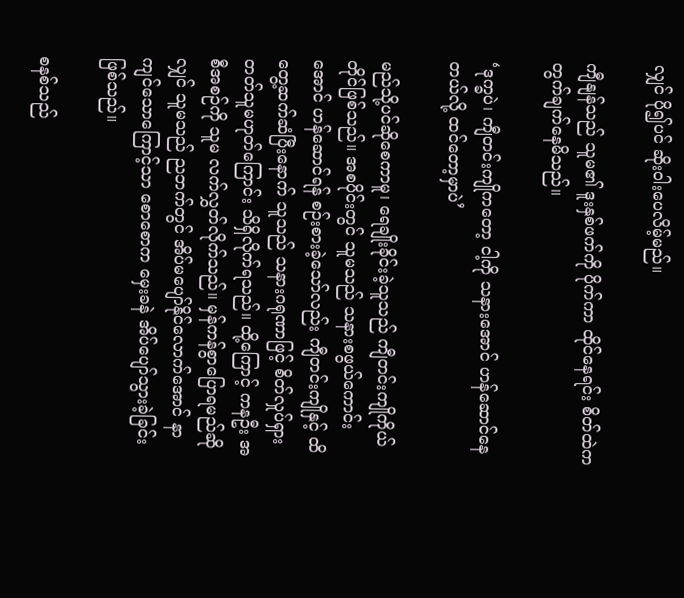လျှင် ပို၍ပင် ဆိုးဝါးပေလိမ့်မည်။

ကျီနျန်သည် သူမ၏ ဒူးနှစ်ဖက်ကို ပိုက်ကာ ထိုင်နေရင်း စိတ်ထဲက တွက်ချက်နေမိသည်။

‘ဒုက္ခပဲ၊ ကျီတင်းကျိုကတော့ ငါ့ကို သနားအောင် ဟန်ဆောင်နေတယ်လို့ ထင်တော့မှာပဲ’

မည်သို့ပင်ဆိုစေကာမူ၊ ရေချိုးခိုင်းခဲ့သူသည် ကျီတင်းကျိုကိုယ်တိုင်ဖြစ်သည်။ အစပိုင်းတွင် သူမသည် သနားစဖွယ်ကောင်းအောင် ဟန်ဆောင်ရန် စဉ်းစားခဲ့သော်လည်း ကျီတင်းကျိုနှင့် ထိတွေ့ဆက်ဆံပြီးနောက် သူသည် သနားဂရုဏာဖြင့် စိတ်လှုပ်ရှားတတ်သူမဟုတ်ကြောင်း သိရှိလိုက်ရသည်။ ထို့ကြောင့် ကနဦး အစီအစဉ်ကို သူမ လက်လွှတ်လိုက်သည်။ မှန်ကန်စွာပြောရမည်ဆိုလျှင် သူမသည် ညဘက်တွင် အိပ်မပျော်နိုင်လောက်အောင် နာကျင်သောကြောင့်သာ စောစောက မှေးခနဲ အိပ်ပျော်သွားခဲ့ခြင်းဖြစ်သည်။

စနစ်သည်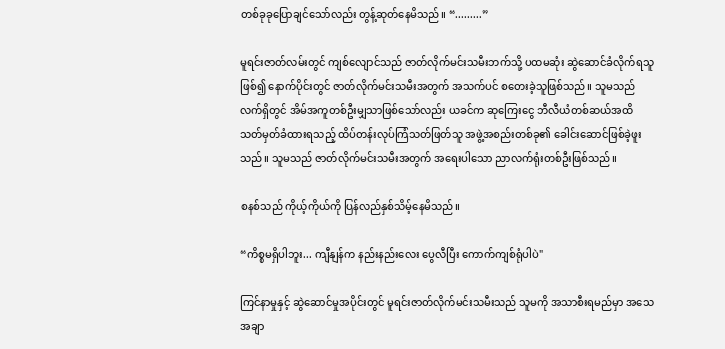တစ်ခုခုပြောချင်သော်လည်း တွန့်ဆုတ်နေမိသည်။ “.........”

မူရင်းဇာတ်လမ်းတွင် ကျစ်လျောင်သည် ဇာတ်လိုက်မင်းသမီးဘက်သို့ ပထမဆုံး ဆွဲဆောင်ခံလိုက်ရသူဖြစ်၍ နောက်ပိုင်းတွင် ဇာတ်လိုက်မင်းသမီးအတွက် အသက်ပင် စတေးခဲ့သူဖြစ်သည်။ သူမသည် လက်ရှိတွင် အိမ်အကူတစ်ဦးမျှသာဖြစ်သော်လည်း ယခင်က ဆုကြေးငွေ ဘီလီယံတစ်ဆယ်အထိ သတ်မှတ်ခံထားရသည့် ထိပ်တန်းလုပ်ကြံသတ်ဖြတ်သူ အဖွဲ့အစည်းတစ်ခု၏ ခေါင်းဆောင်ဖြစ်ခဲ့ဖူးသည်။ သူမသည် ဇာတ်လိုက်မင်းသမီးအတွက် အရေးပါသော ညာလက်ရုံးတစ်ဦးဖြစ်သည်။

စနစ်သည် ကိုယ့်ကိုယ်ကို ပြန်လည်နှစ်သိမ့်နေမိသည်။

“ကိစ္စမရှိပါဘူး... ကျီနျန်က နည်းနည်းလေး ပွေလီပြီး ကောက်ကျစ်ရုံပါပဲ"

ကြင်နာမှုနှင့် ဆွဲဆောင်မှုအပိုင်းတွင် မူရင်းဇာတ်လိုက်မင်းသမီးသည် သူမကို အသာစီးရမည်မှာ အသေအချာ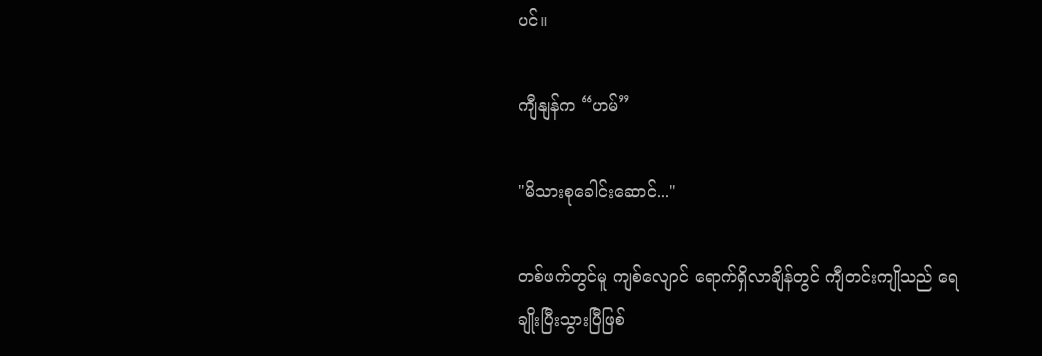ပင်။

ကျီနျန်က “ဟမ်”

"မိသားစုခေါင်းဆောင်..."

တစ်ဖက်တွင်မူ ကျစ်လျောင် ရောက်ရှိလာချိန်တွင် ကျီတင်းကျိုသည် ရေချိုးပြီးသွားပြီဖြစ်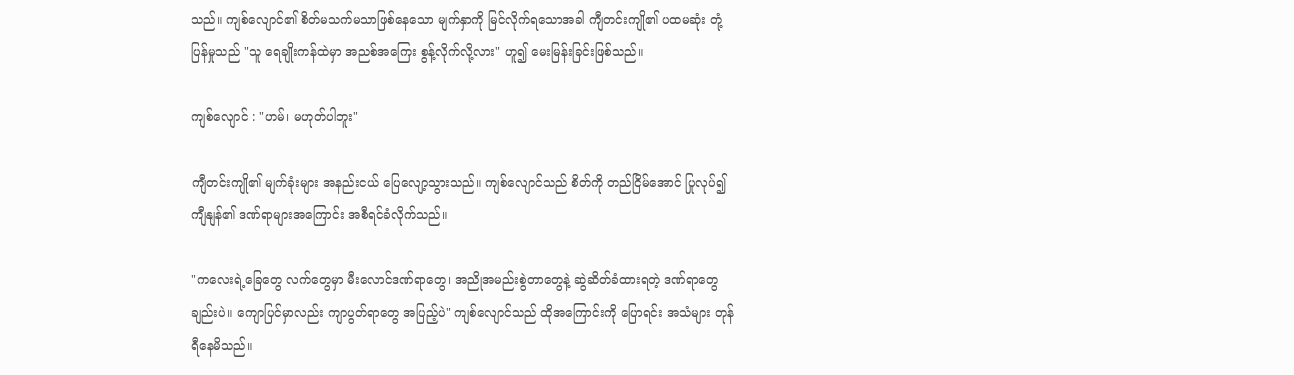သည်။ ကျစ်လျောင်၏ စိတ်မသက်မသာဖြစ်နေသော မျက်နှာကို မြင်လိုက်ရသောအခါ ကျီတင်းကျို၏ ပထမဆုံး တုံ့ပြန်မှုသည် "သူ ရေချိုးကန်ထဲမှာ အညစ်အကြေး စွန့်လိုက်လို့လား" ဟူ၍ မေးမြန်းခြင်းဖြစ်သည်။

ကျစ်လျောင် : "ဟမ်၊ မဟုတ်ပါဘူး"

ကျီတင်းကျို၏ မျက်ခုံးများ အနည်းငယ် ပြေလျော့သွားသည်။ ကျစ်လျောင်သည် စိတ်ကို တည်ငြိမ်အောင် ပြုလုပ်၍ ကျီနျန်၏ ဒဏ်ရာများအကြောင်း အစီရင်ခံလိုက်သည်။

"ကလေးရဲ့ခြေတွေ လက်တွေမှာ မီးလောင်ဒဏ်ရာတွေ၊ အညိုအမည်းစွဲတာတွေနဲ့ ဆွဲဆိတ်ခံထားရတဲ့ ဒဏ်ရာတွေချည်းပဲ။ ကျောပြင်မှာလည်း ကျာပွတ်ရာတွေ အပြည့်ပဲ" ကျစ်လျောင်သည် ထိုအကြောင်းကို ပြောရင်း အသံများ တုန်ရီနေမိသည်။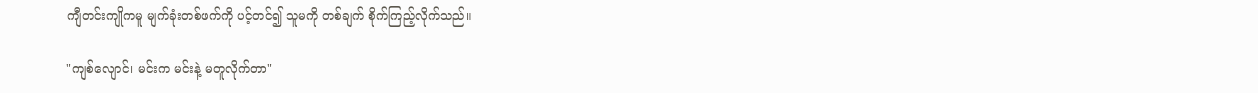ကျီတင်းကျိုကမူ မျက်ခုံးတစ်ဖက်ကို ပင့်တင်၍ သူမကို တစ်ချက် စိုက်ကြည့်လိုက်သည်။

"ကျစ်လျောင်၊ မင်းက မင်းနဲ့ မတူလိုက်တာ"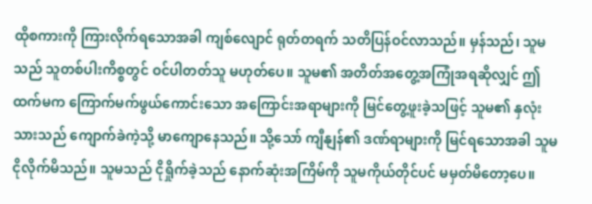ထိုစကားကို ကြားလိုက်ရသောအခါ ကျစ်လျောင် ရုတ်တရက် သတိပြန်ဝင်လာသည်။ မှန်သည်၊ သူမသည် သူတစ်ပါးကိစ္စတွင် ဝင်ပါတတ်သူ မဟုတ်ပေ။ သူမ၏ အတိတ်အတွေ့အကြုံအရဆိုလျှင် ဤထက်မက ကြောက်မက်ဖွယ်ကောင်းသော အကြောင်းအရာများကို မြင်တွေ့ဖူးခဲ့သဖြင့် သူမ၏ နှလုံးသားသည် ကျောက်ခဲကဲ့သို့ မာကျောနေသည်။ သို့သော် ကျီနျန်၏ ဒဏ်ရာများကို မြင်ရသောအခါ သူမ ငိုလိုက်မိသည်။ သူမသည် ငိုရှိုက်ခဲ့သည် နောက်ဆုံးအကြိမ်ကို သူမကိုယ်တိုင်ပင် မမှတ်မိတော့ပေ။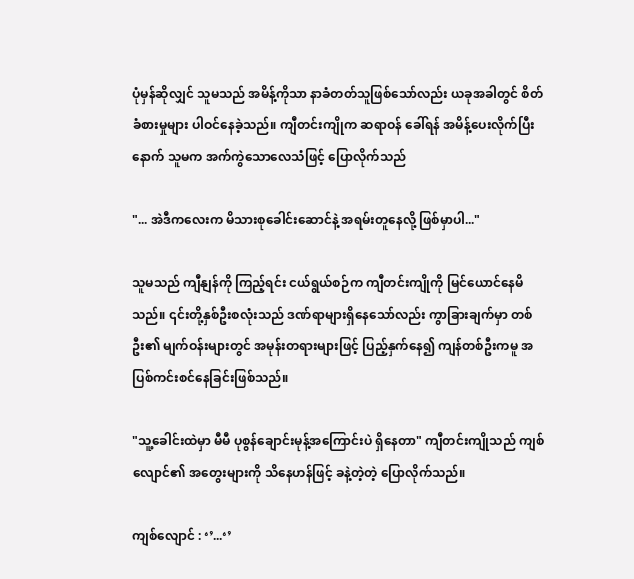ပုံမှန်ဆိုလျှင် သူမသည် အမိန့်ကိုသာ နာခံတတ်သူဖြစ်သော်လည်း ယခုအခါတွင် စိတ်ခံစားမှုများ ပါဝင်နေခဲ့သည်။ ကျီတင်းကျိုက ဆရာဝန် ခေါ်ရန် အမိန့်ပေးလိုက်ပြီးနောက် သူမက အက်ကွဲသောလေသံဖြင့် ပြောလိုက်သည်

"... အဲဒီကလေးက မိသားစုခေါင်းဆောင်နဲ့ အရမ်းတူနေလို့ ဖြစ်မှာပါ..."

သူမသည် ကျီနျန်ကို ကြည့်ရင်း ငယ်ရွယ်စဉ်က ကျီတင်းကျိုကို မြင်ယောင်နေမိသည်။ ၎င်းတို့နှစ်ဦးစလုံးသည် ဒဏ်ရာများရှိနေသော်လည်း ကွာခြားချက်မှာ တစ်ဦး၏ မျက်ဝန်းများတွင် အမုန်းတရားများဖြင့် ပြည့်နှက်နေ၍ ကျန်တစ်ဦးကမူ အပြစ်ကင်းစင်နေခြင်းဖြစ်သည်။

"သူ့ခေါင်းထဲမှာ မီမီ ပုစွန်ချောင်းမုန့်အကြောင်းပဲ ရှိနေတာ" ကျီတင်းကျိုသည် ကျစ်လျောင်၏ အတွေးများကို သိနေဟန်ဖြင့် ခနဲ့တဲ့တဲ့ ပြောလိုက်သည်။

ကျစ်လျောင် : ‘’...‘’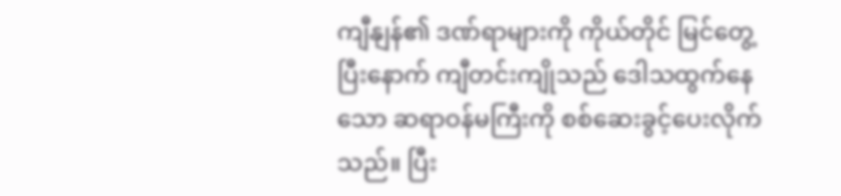ကျီနျန်၏ ဒဏ်ရာများကို ကိုယ်တိုင် မြင်တွေ့ပြီးနောက် ကျီတင်းကျိုသည် ဒေါသထွက်နေသော ဆရာဝန်မကြီးကို စစ်ဆေးခွင့်ပေးလိုက်သည်။ ပြီး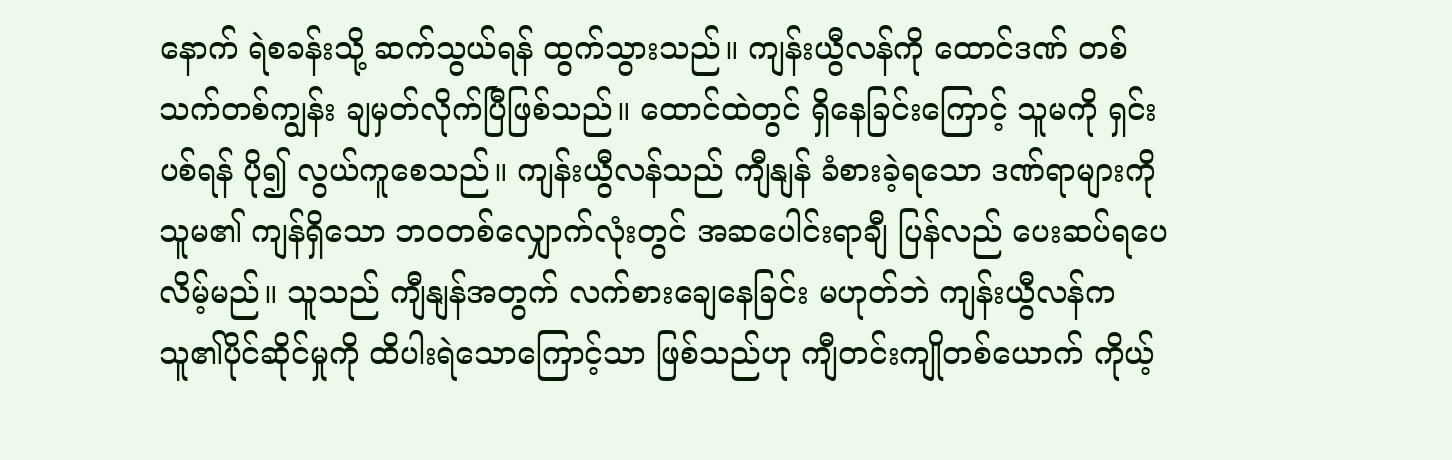နောက် ရဲစခန်းသို့ ဆက်သွယ်ရန် ထွက်သွားသည်။ ကျန်းယွီလန်ကို ထောင်ဒဏ် တစ်သက်တစ်ကျွန်း ချမှတ်လိုက်ပြီဖြစ်သည်။ ထောင်ထဲတွင် ရှိနေခြင်းကြောင့် သူမကို ရှင်းပစ်ရန် ပို၍ လွယ်ကူစေသည်။ ကျန်းယွီလန်သည် ကျီနျန် ခံစားခဲ့ရသော ဒဏ်ရာများကို သူမ၏ ကျန်ရှိသော ဘဝတစ်လျှောက်လုံးတွင် အဆပေါင်းရာချီ ပြန်လည် ပေးဆပ်ရပေလိမ့်မည်။ သူသည် ကျီနျန်အတွက် လက်စားချေနေခြင်း မဟုတ်ဘဲ ကျန်းယွီလန်က သူ၏ပိုင်ဆိုင်မှုကို ထိပါးရဲသောကြောင့်သာ ဖြစ်သည်ဟု ကျီတင်းကျိုတစ်ယောက် ကိုယ့်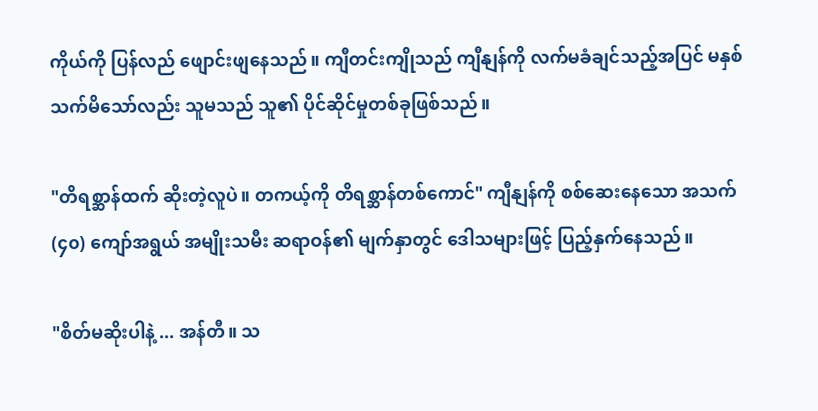ကိုယ်ကို ပြန်လည် ဖျောင်းဖျနေသည်။ ကျီတင်းကျိုသည် ကျီနျန်ကို လက်မခံချင်သည့်အပြင် မနှစ်သက်မိသော်လည်း သူမသည် သူ၏ ပိုင်ဆိုင်မှုတစ်ခုဖြစ်သည်။

"တိရစ္ဆာန်ထက် ဆိုးတဲ့လူပဲ။ တကယ့်ကို တိရစ္ဆာန်တစ်ကောင်" ကျီနျန်ကို စစ်ဆေးနေသော အသက် (၄၀) ကျော်အရွယ် အမျိုးသမီး ဆရာဝန်၏ မျက်နှာတွင် ဒေါသများဖြင့် ပြည့်နှက်နေသည်။

"စိတ်မဆိုးပါနဲ့ ... အန်တီ။ သ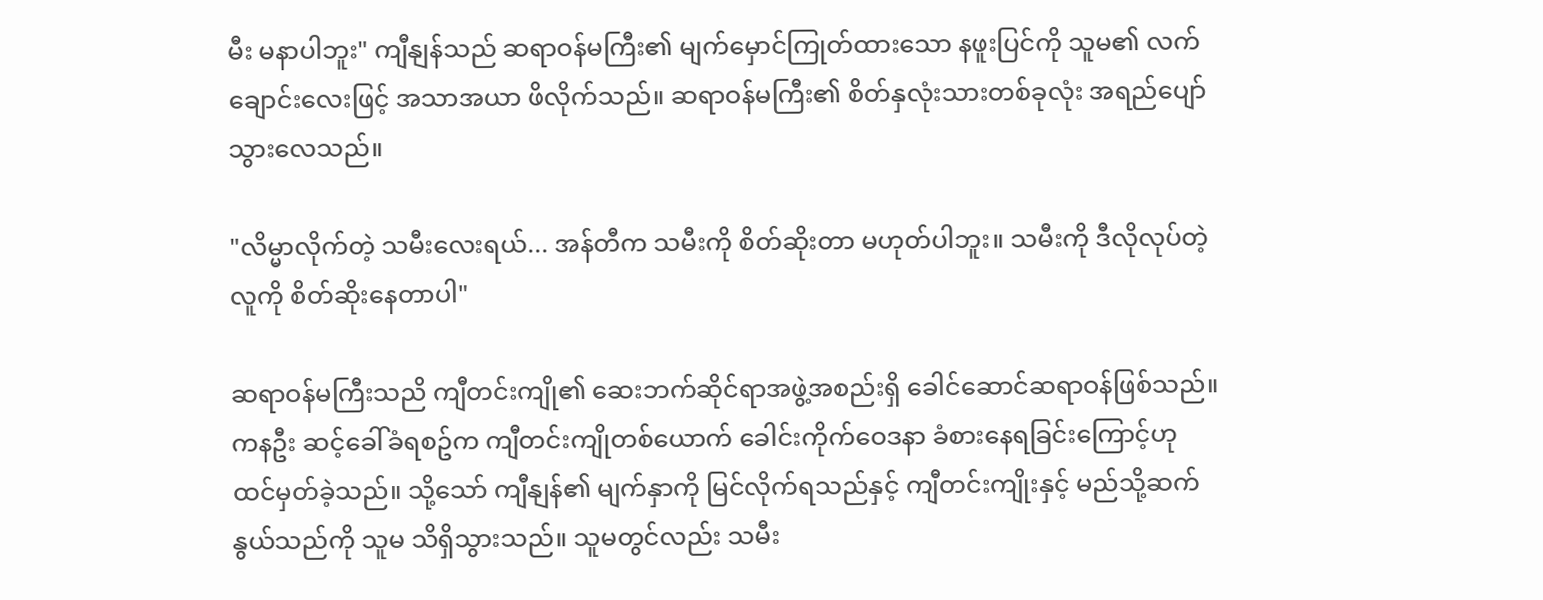မီး မနာပါဘူး" ကျီနျန်သည် ဆရာဝန်မကြီး၏ မျက်မှောင်ကြုတ်ထားသော နဖူးပြင်ကို သူမ၏ လက်ချောင်းလေးဖြင့် အသာအယာ ဖိလိုက်သည်။ ဆရာဝန်မကြီး၏ စိတ်နှလုံးသားတစ်ခုလုံး အရည်ပျော်သွားလေသည်။

"လိမ္မာလိုက်တဲ့ သမီးလေးရယ်... အန်တီက သမီးကို စိတ်ဆိုးတာ မဟုတ်ပါဘူး။ သမီးကို ဒီလိုလုပ်တဲ့လူကို စိတ်ဆိုးနေတာပါ"

ဆရာဝန်မကြီးသညိ ကျီတင်းကျို၏ ဆေးဘက်ဆိုင်ရာအဖွဲ့အစည်းရှိ ခေါင်ဆောင်ဆရာဝန်ဖြစ်သည်။ ကနဦး ဆင့်ခေါ်ခံရစဥ်က ကျီတင်းကျိုတစ်ယောက် ခေါင်းကိုက်ဝေဒနာ ခံစားနေရခြင်းကြောင့်ဟု ထင်မှတ်ခဲ့သည်။ သို့သော် ကျီနျန်၏ မျက်နှာကို မြင်လိုက်ရသည်နှင့် ကျီတင်းကျိုးနှင့် မည်သို့ဆက်နွယ်သည်ကို သူမ သိရှိသွားသည်။ သူမတွင်လည်း သမီး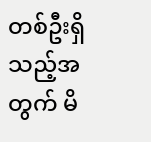တစ်ဦးရှိသည့်အတွက် မိ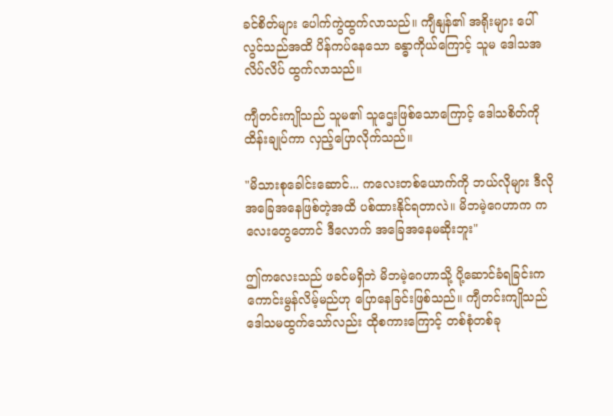ခင်စိတ်များ ပေါက်ကွဲထွက်လာသည်။ ကျီနျန်၏ အရိုးများ ပေါ်လွင်သည်အထိ ပိန်ကပ်နေသော ခန္ဓာကိုယ်ကြောင့် သူမ ဒေါသအလိပ်လိပ် ထွက်လာသည်။

ကျီတင်းကျိုသည် သူမ၏ သူဌေးဖြစ်သောကြောင့် ဒေါသစိတ်ကို ထိန်းချုပ်ကာ လှည့်ပြောလိုက်သည်။

"မိသားစုခေါင်းဆောင်... ကလေးတစ်ယောက်ကို ဘယ်လိုများ ဒီလိုအခြေအနေဖြစ်တဲ့အထိ ပစ်ထားနိုင်ရတာလဲ။ မိဘမဲ့ဂေဟာက ကလေးတွေတောင် ဒီလောက် အခြေအနေမဆိုးဘူး"

ဤကလေးသည် ဖခင်မရှိဘဲ မိဘမဲ့ဂေဟာသို့ ပို့ဆောင်ခံရခြင်းက ကောင်းမွန်လိမ့်မည်ဟု ပြောနေခြင်းဖြစ်သည်။ ကျီတင်းကျိုသည် ဒေါသမထွက်သော်လည်း ထိုစကားကြောင့် တစ်စုံတစ်ခု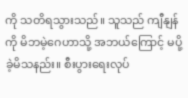ကို သတိရသွားသည်။ သူသည် ကျီနျန်ကို မိဘမဲ့ဂေဟာသို့ အဘယ်ကြောင့် မပို့ခဲ့မိသနည်း။ စီးပွားရေးလုပ်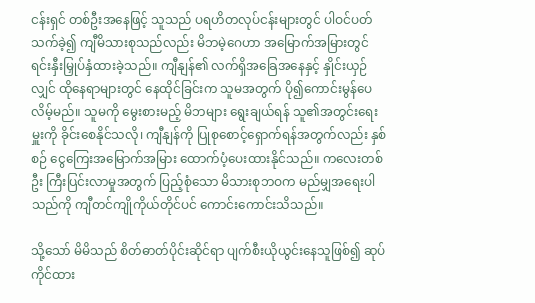ငန်းရှင် တစ်ဦးအနေဖြင့် သူသည် ပရဟိတလုပ်ငန်းများတွင် ပါဝင်ပတ်သက်ခဲ့၍ ကျီမိသားစုသည်လည်း မိဘမဲ့ဂေဟာ အမြောက်အမြားတွင် ရင်းနှီးမြှုပ်နှံထားခဲ့သည်။ ကျီနျန်၏ လက်ရှိအခြေအနေနှင့် နှိုင်းယှဉ်လျှင် ထိုနေရာများတွင် နေထိုင်ခြင်းက သူမအတွက် ပို၍ကောင်းမွန်ပေလိမ့်မည်။ သူမကို မွေးစားမည့် မိဘများ ရွေးချယ်ရန် သူ၏အတွင်းရေးမှူးကို ခိုင်းစေနိုင်သလို၊ ကျီနျန်ကို ပြုစုစောင့်ရှောက်ရန်အတွက်လည်း နှစ်စဉ် ငွေကြေးအမြောက်အမြား ထောက်ပံ့ပေးထားနိုင်သည်။ ကလေးတစ်ဦး ကြီးပြင်းလာမှုအတွက် ပြည့်စုံသော မိသားစုဘဝက မည်မျှအရေးပါသည်ကို ကျီတင်ကျိုကိုယ်တိုင်ပင် ကောင်းကောင်းသိသည်။

သို့သော် မိမိသည် စိတ်ဓာတ်ပိုင်းဆိုင်ရာ ပျက်စီးယိုယွင်းနေသူဖြစ်၍ ဆုပ်ကိုင်ထား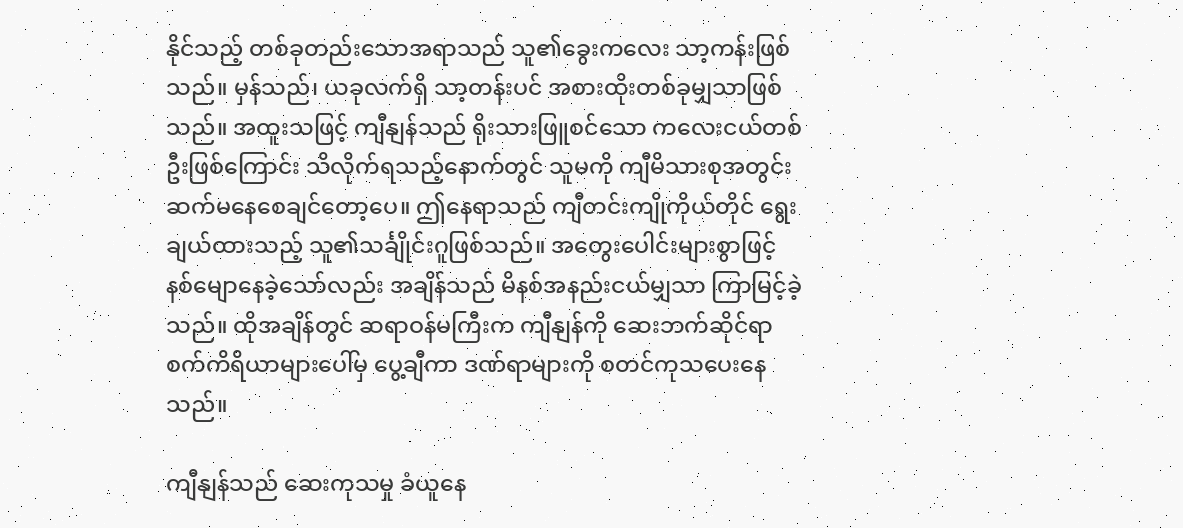နိုင်သည့် တစ်ခုတည်းသောအရာသည် သူ၏ခွေးကလေး သာ့ကန်းဖြစ်သည်။ မှန်သည်၊ ယခုလက်ရှိ သာ့တန်းပင် အစားထိုးတစ်ခုမျှသာဖြစ်သည်။ အထူးသဖြင့် ကျီနျန်သည် ရိုးသားဖြူစင်သော ကလေးငယ်တစ်ဦးဖြစ်ကြောင်း သိလိုက်ရသည့်နောက်တွင် သူမကို ကျီမိသားစုအတွင်း ဆက်မနေစေချင်တော့ပေ။ ဤနေရာသည် ကျီတင်းကျိုကိုယ်တိုင် ရွေးချယ်ထားသည့် သူ၏သင်္ချိုင်းဂူဖြစ်သည်။ အတွေးပေါင်းများစွာဖြင့် နစ်မျောနေခဲ့သော်လည်း အချိန်သည် မိနစ်အနည်းငယ်မျှသာ ကြာမြင့်ခဲ့သည်။ ထိုအချိန်တွင် ဆရာဝန်မကြီးက ကျီနျန်ကို ဆေးဘက်ဆိုင်ရာစက်ကိရိယာများပေါ်မှ ပွေ့ချီကာ ဒဏ်ရာများကို စတင်ကုသပေးနေသည်။

ကျီနျန်သည် ဆေးကုသမှု ခံယူနေ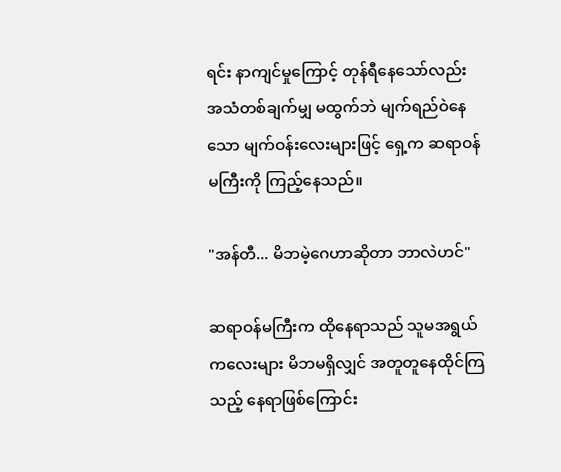ရင်း နာကျင်မှုကြောင့် တုန်ရီနေသော်လည်း အသံတစ်ချက်မျှ မထွက်ဘဲ မျက်ရည်ဝဲနေသော မျက်ဝန်းလေးများဖြင့် ရှေ့က ဆရာဝန်မကြီးကို ကြည့်နေသည်။

"အန်တီ... မိဘမဲ့ဂေဟာဆိုတာ ဘာလဲဟင်"

ဆရာဝန်မကြီးက ထိုနေရာသည် သူမအရွယ် ကလေးများ မိဘမရှိလျှင် အတူတူနေထိုင်ကြသည့် နေရာဖြစ်ကြောင်း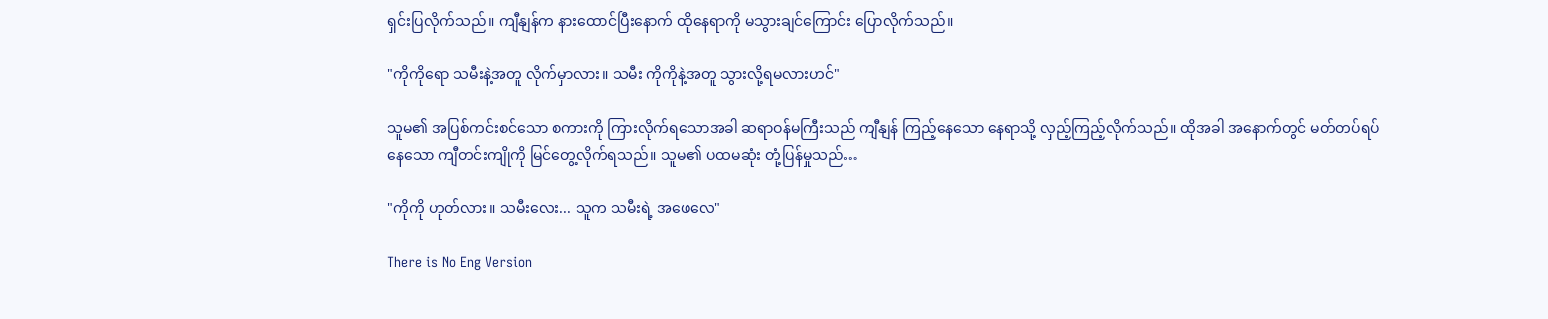ရှင်းပြလိုက်သည်။ ကျီနျန်က နားထောင်ပြီးနောက် ထိုနေရာကို မသွားချင်ကြောင်း ပြောလိုက်သည်။

"ကိုကိုရော သမီးနဲ့အတူ လိုက်မှာလား။ သမီး ကိုကိုနဲ့အတူ သွားလို့ရမလားဟင်"

သူမ၏ အပြစ်ကင်းစင်သော စကားကို ကြားလိုက်ရသောအခါ ဆရာဝန်မကြီးသည် ကျီနျန် ကြည့်နေသော နေရာသို့ လှည့်ကြည့်လိုက်သည်။ ထိုအခါ အနောက်တွင် မတ်တပ်ရပ်နေသော ကျီတင်းကျိုကို မြင်တွေ့လိုက်ရသည်။ သူမ၏ ပထမဆုံး တုံ့ပြန်မှုသည်…

"ကိုကို ဟုတ်လား။ သမီးလေး... သူက သမီးရဲ့ အဖေလေ"

There is No Eng Version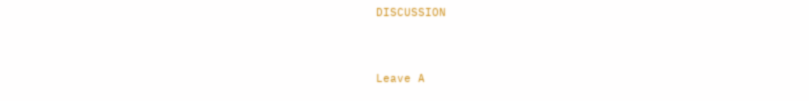DISCUSSION


Leave A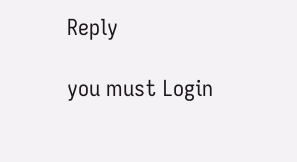Reply

you must Login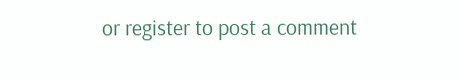or register to post a comment